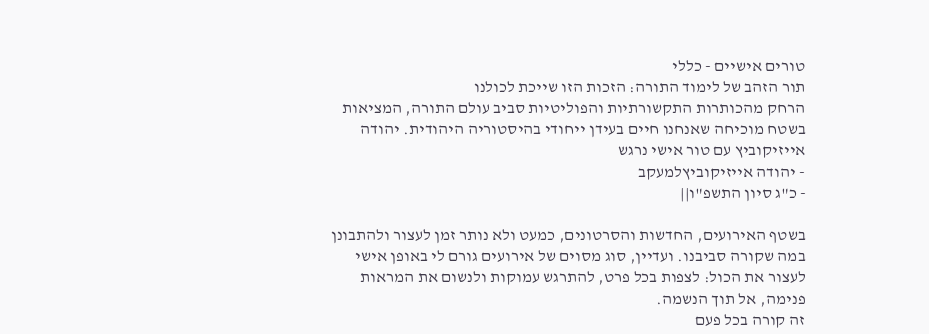טורים אישיים - כללי
תור הזהב של לימוד התורה: הזכות הזו שייכת לכולנו
הרחק מהכותרות התקשורתיות והפוליטיות סביב עולם התורה, המציאות בשטח מוכיחה שאנחנו חיים בעידן ייחודי בהיסטוריה היהודית. יהודה אייזיקוביץ עם טור אישי נרגש
- יהודה אייזיקוביץלמעקב
- כ"ג סיון התשפ"ו||

בשטף האירועים, החדשות והסרטונים, כמעט ולא נותר זמן לעצור ולהתבונן במה שקורה סביבנו. ועדיין, סוג מסוים של אירועים גורם לי באופן אישי לעצור את הכול: לצפות בכל פרט, להתרגש עמוקות ולנשום את המראות פנימה, אל תוך הנשמה.
זה קורה בכל פעם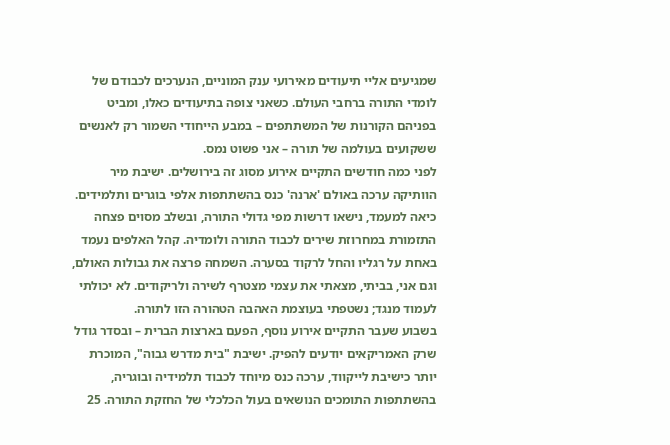שמגיעים אליי תיעודים מאירועי ענק המוניים, הנערכים לכבודם של לומדי התורה ברחבי העולם. כשאני צופה בתיעודים כאלו, ומביט בפניהם הקורנות של המשתתפים – במבע הייחודי השמור רק לאנשים ששקועים בעולמה של תורה – אני פשוט נמס.
לפני כמה חודשים התקיים אירוע מסוג זה בירושלים. ישיבת מיר הוותיקה ערכה באולם 'ארנה' כנס בהשתתפות אלפי בוגרים ותלמידים. כיאה למעמד, נישאו דרשות מפי גדולי התורה, ובשלב מסוים פצחה התזמורת במחרוזת שירים לכבוד התורה ולומדיה. קהל האלפים נעמד באחת על רגליו והחל לרקוד בסערה. השמחה פרצה את גבולות האולם, וגם אני, בביתי, מצאתי את עצמי מצטרף לשירה ולריקודים. לא יכולתי לעמוד מנגד; נשטפתי בעוצמת האהבה הטהורה הזו לתורה.
בשבוע שעבר התקיים אירוע נוסף, הפעם בארצות הברית – ובסדר גודל שרק האמריקאים יודעים להפיק. ישיבת "בית מדרש גבוה", המוכרת יותר כישיבת לייקווד, ערכה כנס מיוחד לכבוד תלמידיה ובוגריה, בהשתתפות התומכים הנושאים בעול הכלכלי של החזקת התורה. 25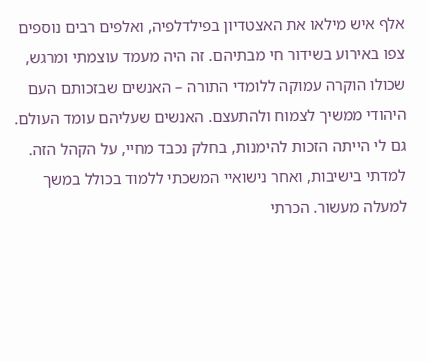אלף איש מילאו את האצטדיון בפילדלפיה, ואלפים רבים נוספים צפו באירוע בשידור חי מבתיהם. זה היה מעמד עוצמתי ומרגש, שכולו הוקרה עמוקה ללומדי התורה – האנשים שבזכותם העם היהודי ממשיך לצמוח ולהתעצם. האנשים שעליהם עומד העולם.
גם לי הייתה הזכות להימנות, בחלק נכבד מחיי, על הקהל הזה. למדתי בישיבות, ואחר נישואיי המשכתי ללמוד בכולל במשך למעלה מעשור. הכרתי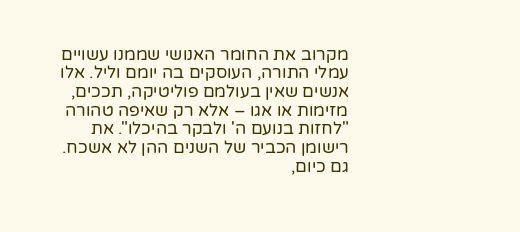מקרוב את החומר האנושי שממנו עשויים עמלי התורה, העוסקים בה יומם וליל. אלו אנשים שאין בעולמם פוליטיקה, תככים, מזימות או אגו – אלא רק שאיפה טהורה "לחזות בנועם ה' ולבקר בהיכלו". את רישומן הכביר של השנים ההן לא אשכח. גם כיום,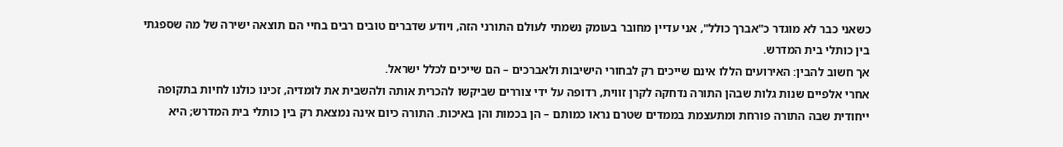כשאני כבר לא מוגדר כ"אברך כולל", אני עדיין מחובר בעומק נשמתי לעולם התורני הזה, ויודע שדברים טובים רבים בחיי הם תוצאה ישירה של מה שספגתי בין כותלי בית המדרש.
אך חשוב להבין: האירועים הללו אינם שייכים רק לבחורי הישיבות ולאברכים – הם שייכים לכלל ישראל.
אחרי אלפיים שנות גלות שבהן התורה נדחקה לקרן זווית, רדופה על ידי צוררים שביקשו להכרית אותה ולהשבית את לומדיה, זכינו כולנו לחיות בתקופה ייחודית שבה התורה פורחת ומתעצמת בממדים שטרם נראו כמותם – הן בכמות והן באיכות. התורה כיום אינה נמצאת רק בין כותלי בית המדרש; היא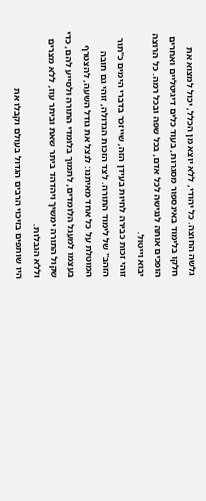גלשה החוצה. כל יהודי, ללא יוצא מן הכלל, יכול למצוא את חלקו בלימוד באינספור מסגרות, בעוד כלים דיגיטליים ואחרים הופכים אותה לנגישה לכל אדם, בכל שפה ובכל רמה. כל הרוצה יבוא וייטול.
זוהי זכות כבירה לחיות בעידן הזה, שייזכר בדברי הימים כ"תור הזהב" של לימוד התורה. לצד הזכות הגדולה, זוהי גם חובה המוטלת על כל אחד מאיתנו: לנצל את גודל השעה, להצטרף בעצמו למעגל הלומדים, לתמוך בלומדי התורה ולסייע להם, כדי שקול התורה ימשיך ויהדהד ביתר שאת וביתר עוז, ללא מצרים וללא הגבלות.
היו שותפים בזיכוי הרבים הגדול בעולם וקבלו את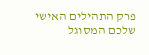פרק התהילים האישי שלכם המסוגל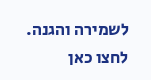לשמירה והגנה. לחצו כאן